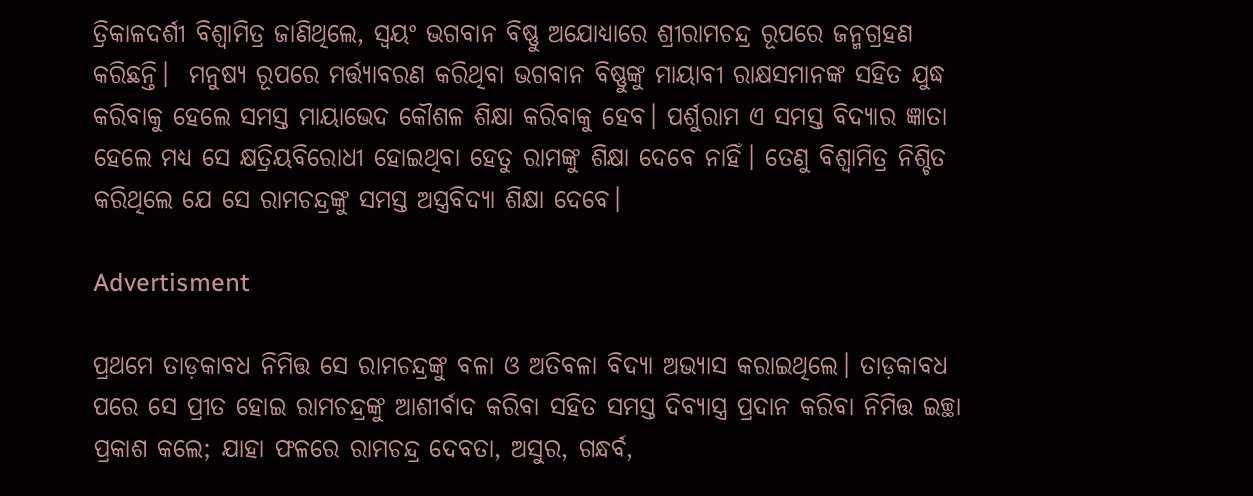ତ୍ରିକାଳଦର୍ଶୀ ବିଶ୍ବାମିତ୍ର ଜାଣିଥିଲେ, ସ୍ବୟଂ ଭଗବାନ ବିଷ୍ଣୁ ଅଯୋଧ୍ୟାରେ ଶ୍ରୀରାମଚନ୍ଦ୍ର ରୂପରେ ଜନ୍ମଗ୍ରହଣ କରିଛନ୍ତି।  ମନୁଷ୍ୟ ରୂପରେ ମର୍ତ୍ତ୍ୟାବରଣ କରିଥିବା ଭଗବାନ ବିଷ୍ଣୁଙ୍କୁ ମାୟାବୀ ରାକ୍ଷସମାନଙ୍କ ସହିତ ଯୁଦ୍ଧ କରିବାକୁ ହେଲେ ସମସ୍ତ ମାୟାଭେଦ କୌଶଳ ଶିକ୍ଷା କରିବାକୁ ହେବ। ପର୍ଶୁରାମ ଏ ସମସ୍ତ ବିଦ୍ୟାର ଜ୍ଞାତା ହେଲେ ମଧ୍ୟ ସେ କ୍ଷତ୍ରିୟବିରୋଧୀ ହୋଇଥିବା ହେତୁ ରାମଙ୍କୁ ଶିକ୍ଷା ଦେବେ ନାହିଁ। ତେଣୁ ବିଶ୍ବାମିତ୍ର ନିଶ୍ଚିତ କରିଥିଲେ ଯେ ସେ ରାମଚନ୍ଦ୍ରଙ୍କୁ ସମସ୍ତ ଅସ୍ତ୍ରବିଦ୍ୟା ଶିକ୍ଷା ଦେବେ।

Advertisment

ପ୍ରଥମେ ତାଡ଼କାବଧ ନିମିତ୍ତ ସେ ରାମଚନ୍ଦ୍ରଙ୍କୁ ବଳା ଓ ଅତିବଳା ବିଦ୍ୟା ଅଭ୍ୟାସ କରାଇଥିଲେ। ତାଡ଼କାବଧ ପରେ ସେ ପ୍ରୀତ ହୋଇ ରାମଚନ୍ଦ୍ରଙ୍କୁ ଆଶୀର୍ବାଦ କରିବା ସହିତ ସମସ୍ତ ଦିବ୍ୟାସ୍ତ୍ର ପ୍ରଦାନ କରିବା ନିମିତ୍ତ ଇଚ୍ଛା ପ୍ରକାଶ କଲେ; ଯାହା ଫଳରେ ରାମଚନ୍ଦ୍ର ଦେବତା, ଅସୁର, ଗନ୍ଧର୍ବ,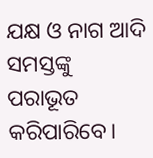ଯକ୍ଷ ଓ ନାଗ ଆଦି ସମସ୍ତଙ୍କୁ ପରାଭୂତ କରିପାରିବେ।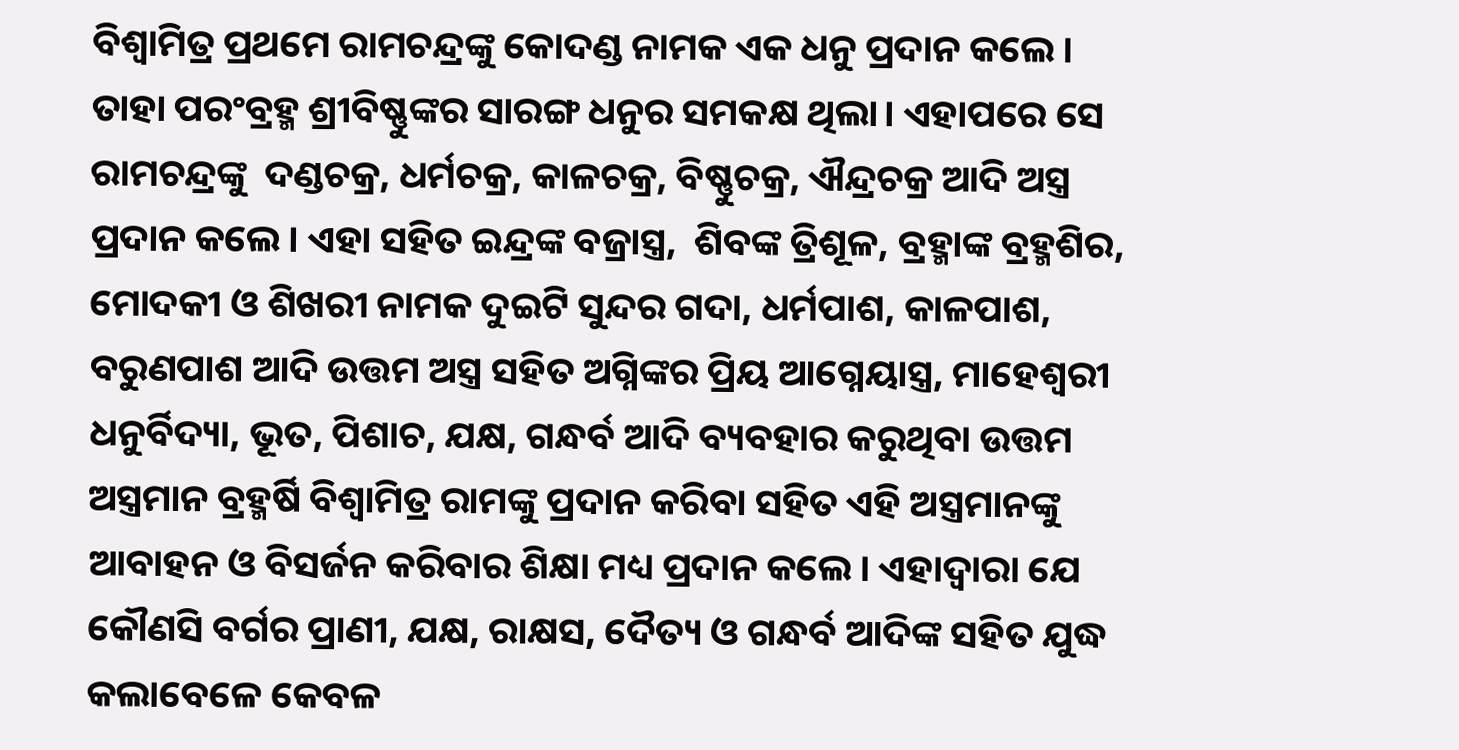ବିଶ୍ବାମିତ୍ର ପ୍ରଥମେ ରାମଚନ୍ଦ୍ରଙ୍କୁ କୋଦଣ୍ଡ ନାମକ ଏକ ଧନୁ ପ୍ରଦାନ କଲେ। ତାହା ପରଂବ୍ରହ୍ମ ଶ୍ରୀବିଷ୍ଣୁଙ୍କର ସାରଙ୍ଗ ଧନୁର ସମକକ୍ଷ ଥିଲା। ଏହାପରେ ସେ ରାମଚନ୍ଦ୍ରଙ୍କୁ  ଦଣ୍ଡଚକ୍ର, ଧର୍ମଚକ୍ର, କାଳଚକ୍ର, ବିଷ୍ଣୁଚକ୍ର, ଐନ୍ଦ୍ରଚକ୍ର ଆଦି ଅସ୍ତ୍ର ପ୍ରଦାନ କଲେ। ଏହା ସହିତ ଇନ୍ଦ୍ରଙ୍କ ବଜ୍ରାସ୍ତ୍ର,  ଶିବଙ୍କ ତ୍ରିଶୂଳ, ବ୍ରହ୍ମାଙ୍କ ବ୍ରହ୍ମଶିର, ମୋଦକୀ ଓ ଶିଖରୀ ନାମକ ଦୁଇଟି ସୁନ୍ଦର ଗଦା, ଧର୍ମପାଶ, କାଳପାଶ, ବରୁଣପାଶ ଆଦି ଉତ୍ତମ ଅସ୍ତ୍ର ସହିତ ଅଗ୍ନିଙ୍କର ପ୍ରିୟ ଆଗ୍ନେୟ‌ାସ୍ତ୍ର, ମାହେଶ୍ବରୀ ଧନୁର୍ବିଦ୍ୟା, ଭୂତ, ପିଶାଚ, ଯକ୍ଷ, ଗନ୍ଧର୍ବ ଆଦି ବ୍ୟବହାର କରୁଥିବା ଉତ୍ତମ ଅସ୍ତ୍ରମାନ ବ୍ରହ୍ମର୍ଷି ବିଶ୍ବାମିତ୍ର ରାମଙ୍କୁ ପ୍ରଦାନ କରିବା ସହିତ ଏହି ଅସ୍ତ୍ରମାନଙ୍କୁ ଆବାହନ ଓ ବିସର୍ଜନ କରିବାର ଶିକ୍ଷା ମଧ୍ୟ ପ୍ରଦାନ କଲେ। ଏହାଦ୍ବାରା ଯେ କୌଣସି ବର୍ଗର ପ୍ରାଣୀ, ଯକ୍ଷ, ରାକ୍ଷସ, ଦୈତ୍ୟ ଓ ଗନ୍ଧର୍ବ ଆଦିଙ୍କ ସହିତ ଯୁଦ୍ଧ କଲାବେଳେ କେବଳ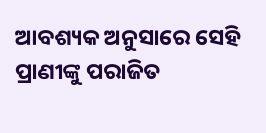ଆବଶ୍ୟକ ଅନୁସାରେ ସେହି ପ୍ରାଣୀଙ୍କୁ ପରାଜିତ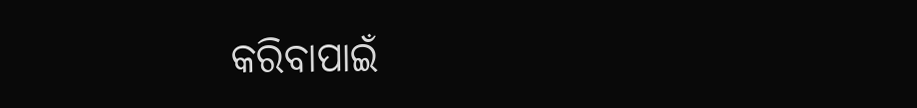କରିବାପାଇଁ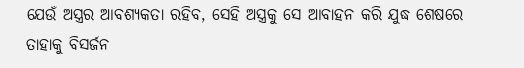ଯେଉଁ ଅସ୍ତ୍ରର ଆବଶ୍ୟକତା ରହିବ, ସେହି ଅସ୍ତ୍ରକୁ ସେ ଆବାହନ କରି ଯୁଦ୍ଧ ଶେଷରେ ତାହାକୁ ବିସର୍ଜନ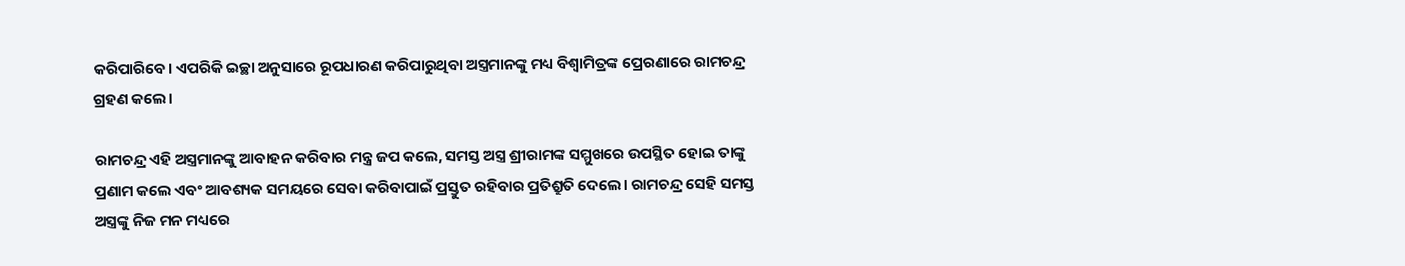କରିପାରିବେ। ଏପରିକି ଇଚ୍ଛା ଅନୁସାରେ ରୂପଧାରଣ କରିପାରୁଥିବା ଅସ୍ତ୍ରମାନଙ୍କୁ ମଧ୍ୟ ବିଶ୍ବାମିତ୍ରଙ୍କ ପ୍ରେରଣାରେ ରାମଚନ୍ଦ୍ର ଗ୍ରହଣ କଲେ।

ରାମଚନ୍ଦ୍ର ଏହି ଅସ୍ତ୍ରମାନଙ୍କୁ ଆବାହନ କରିବାର ମନ୍ତ୍ର ଜପ କଲେ, ସମସ୍ତ ଅସ୍ତ୍ର ଶ୍ରୀରାମଙ୍କ ସମ୍ମୁଖରେ ଉପସ୍ଥିତ ହୋଇ ତାଙ୍କୁ ପ୍ରଣାମ କଲେ ଏବଂ ଆବଶ୍ୟକ ସମୟରେ ସେବା କରିବାପାଇଁ ପ୍ରସ୍ତୁତ ରହିବାର ପ୍ରତିଶ୍ରୁତି ଦେଲେ। ରାମଚନ୍ଦ୍ର ‌ସେହି ସମସ୍ତ ଅସ୍ତ୍ରଙ୍କୁ ନିଜ ମନ ମଧ୍ୟରେ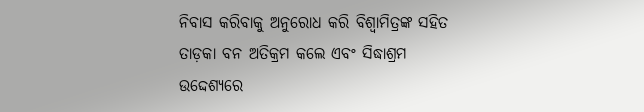ନିବାସ କରିବାକୁ ଅନୁରୋଧ କରି ବିଶ୍ବାମିତ୍ରଙ୍କ ସହିତ ତାଡ଼କା ବନ ଅତିକ୍ରମ କଲେ ଏବଂ ସିଦ୍ଧାଶ୍ରମ ଉଦ୍ଦେଶ୍ୟରେ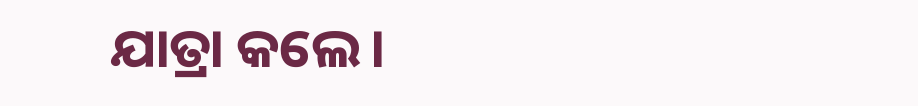ଯାତ୍ରା କଲେ।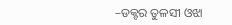–ଡକ୍ଟର ତୁଳସୀ ଓଝା